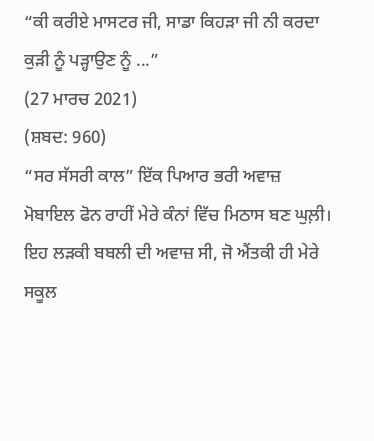“ਕੀ ਕਰੀਏ ਮਾਸਟਰ ਜੀ, ਸਾਡਾ ਕਿਹੜਾ ਜੀ ਨੀ ਕਰਦਾ ਕੁੜੀ ਨੂੰ ਪੜ੍ਹਾਉਣ ਨੂੰ ...”
(27 ਮਾਰਚ 2021)
(ਸ਼ਬਦ: 960)
“ਸਰ ਸੱਸਰੀ ਕਾਲ” ਇੱਕ ਪਿਆਰ ਭਰੀ ਅਵਾਜ਼ ਮੋਬਾਇਲ ਫੋਨ ਰਾਹੀਂ ਮੇਰੇ ਕੰਨਾਂ ਵਿੱਚ ਮਿਠਾਸ ਬਣ ਘੁਲ਼ੀ। ਇਹ ਲੜਕੀ ਬਬਲੀ ਦੀ ਅਵਾਜ਼ ਸੀ, ਜੋ ਐਂਤਕੀ ਹੀ ਮੇਰੇ ਸਕੂਲ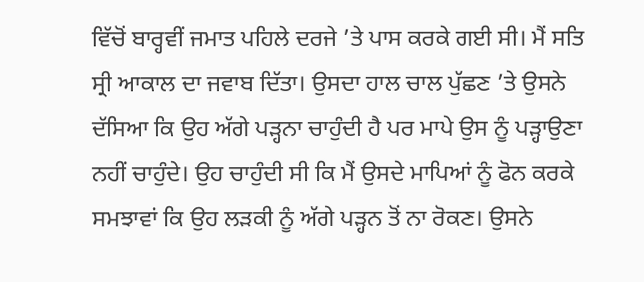ਵਿੱਚੋਂ ਬਾਰ੍ਹਵੀਂ ਜਮਾਤ ਪਹਿਲੇ ਦਰਜੇ ’ਤੇ ਪਾਸ ਕਰਕੇ ਗਈ ਸੀ। ਮੈਂ ਸਤਿ ਸ੍ਰੀ ਆਕਾਲ ਦਾ ਜਵਾਬ ਦਿੱਤਾ। ਉਸਦਾ ਹਾਲ ਚਾਲ ਪੁੱਛਣ ’ਤੇ ਉਸਨੇ ਦੱਸਿਆ ਕਿ ਉਹ ਅੱਗੇ ਪੜ੍ਹਨਾ ਚਾਹੁੰਦੀ ਹੈ ਪਰ ਮਾਪੇ ਉਸ ਨੂੰ ਪੜ੍ਹਾਉਣਾ ਨਹੀਂ ਚਾਹੁੰਦੇ। ਉਹ ਚਾਹੁੰਦੀ ਸੀ ਕਿ ਮੈਂ ਉਸਦੇ ਮਾਪਿਆਂ ਨੂੰ ਫੋਨ ਕਰਕੇ ਸਮਝਾਵਾਂ ਕਿ ਉਹ ਲੜਕੀ ਨੂੰ ਅੱਗੇ ਪੜ੍ਹਨ ਤੋਂ ਨਾ ਰੋਕਣ। ਉਸਨੇ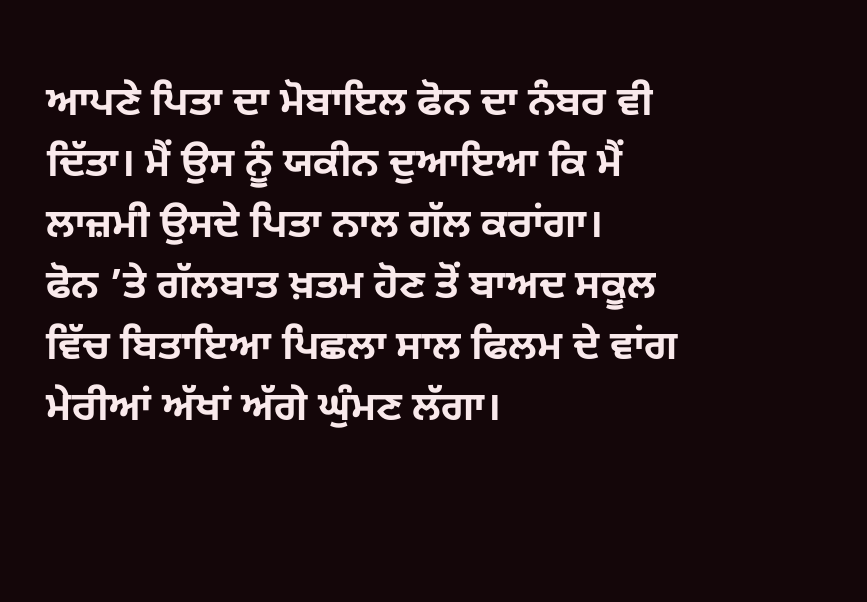ਆਪਣੇ ਪਿਤਾ ਦਾ ਮੋਬਾਇਲ ਫੋਨ ਦਾ ਨੰਬਰ ਵੀ ਦਿੱਤਾ। ਮੈਂ ਉਸ ਨੂੰ ਯਕੀਨ ਦੁਆਇਆ ਕਿ ਮੈਂ ਲਾਜ਼ਮੀ ਉਸਦੇ ਪਿਤਾ ਨਾਲ ਗੱਲ ਕਰਾਂਗਾ।
ਫੋਨ ’ਤੇ ਗੱਲਬਾਤ ਖ਼ਤਮ ਹੋਣ ਤੋਂ ਬਾਅਦ ਸਕੂਲ ਵਿੱਚ ਬਿਤਾਇਆ ਪਿਛਲਾ ਸਾਲ ਫਿਲਮ ਦੇ ਵਾਂਗ ਮੇਰੀਆਂ ਅੱਖਾਂ ਅੱਗੇ ਘੁੰਮਣ ਲੱਗਾ।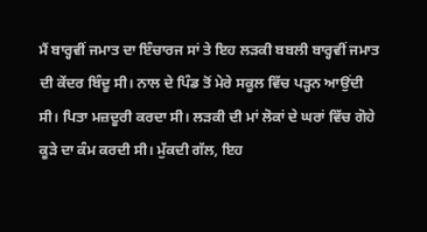ਮੈਂ ਬਾਰ੍ਹਵੀਂ ਜਮਾਤ ਦਾ ਇੰਚਾਰਜ ਸਾਂ ਤੇ ਇਹ ਲੜਕੀ ਬਬਲੀ ਬਾਰ੍ਹਵੀਂ ਜਮਾਤ ਦੀ ਕੇਂਦਰ ਬਿੰਦੂ ਸੀ। ਨਾਲ ਦੇ ਪਿੰਡ ਤੋਂ ਮੇਰੇ ਸਕੂਲ ਵਿੱਚ ਪੜ੍ਹਨ ਆਉਂਦੀ ਸੀ। ਪਿਤਾ ਮਜ਼ਦੂਰੀ ਕਰਦਾ ਸੀ। ਲੜਕੀ ਦੀ ਮਾਂ ਲੋਕਾਂ ਦੇ ਘਰਾਂ ਵਿੱਚ ਗੋਹੇ ਕੂੜੇ ਦਾ ਕੰਮ ਕਰਦੀ ਸੀ। ਮੁੱਕਦੀ ਗੱਲ, ਇਹ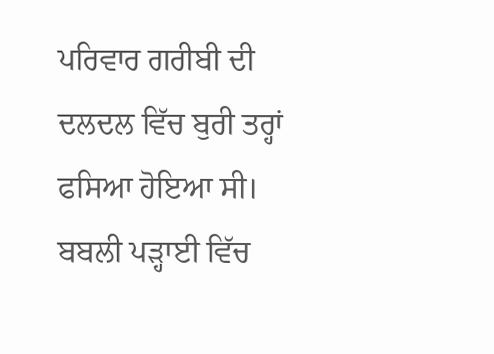ਪਰਿਵਾਰ ਗਰੀਬੀ ਦੀ ਦਲਦਲ ਵਿੱਚ ਬੁਰੀ ਤਰ੍ਹਾਂ ਫਸਿਆ ਹੋਇਆ ਸੀ।
ਬਬਲੀ ਪੜ੍ਹਾਈ ਵਿੱਚ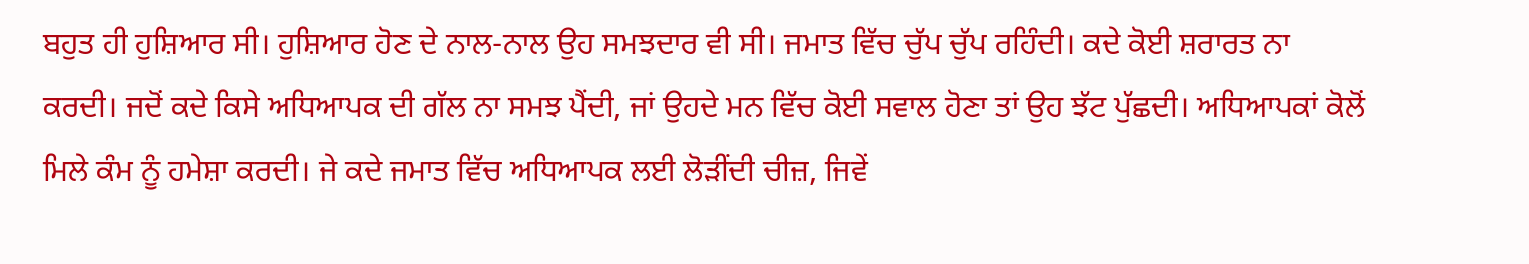ਬਹੁਤ ਹੀ ਹੁਸ਼ਿਆਰ ਸੀ। ਹੁਸ਼ਿਆਰ ਹੋਣ ਦੇ ਨਾਲ-ਨਾਲ ਉਹ ਸਮਝਦਾਰ ਵੀ ਸੀ। ਜਮਾਤ ਵਿੱਚ ਚੁੱਪ ਚੁੱਪ ਰਹਿੰਦੀ। ਕਦੇ ਕੋਈ ਸ਼ਰਾਰਤ ਨਾ ਕਰਦੀ। ਜਦੋਂ ਕਦੇ ਕਿਸੇ ਅਧਿਆਪਕ ਦੀ ਗੱਲ ਨਾ ਸਮਝ ਪੈਂਦੀ, ਜਾਂ ਉਹਦੇ ਮਨ ਵਿੱਚ ਕੋਈ ਸਵਾਲ ਹੋਣਾ ਤਾਂ ਉਹ ਝੱਟ ਪੁੱਛਦੀ। ਅਧਿਆਪਕਾਂ ਕੋਲੋਂ ਮਿਲੇ ਕੰਮ ਨੂੰ ਹਮੇਸ਼ਾ ਕਰਦੀ। ਜੇ ਕਦੇ ਜਮਾਤ ਵਿੱਚ ਅਧਿਆਪਕ ਲਈ ਲੋੜੀਂਦੀ ਚੀਜ਼, ਜਿਵੇਂ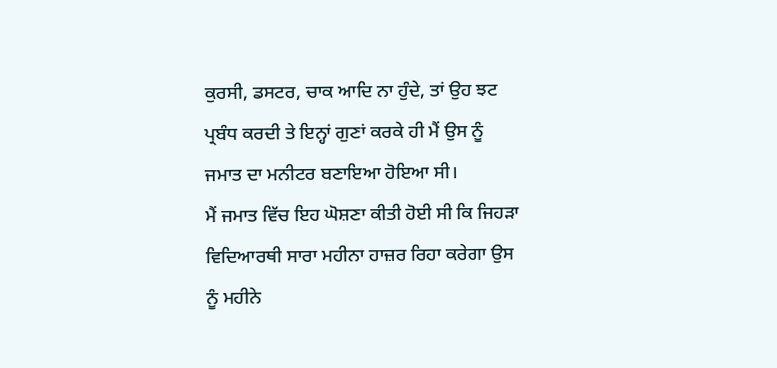ਕੁਰਸੀ, ਡਸਟਰ, ਚਾਕ ਆਦਿ ਨਾ ਹੁੰਦੇ, ਤਾਂ ਉਹ ਝਟ ਪ੍ਰਬੰਧ ਕਰਦੀ ਤੇ ਇਨ੍ਹਾਂ ਗੁਣਾਂ ਕਰਕੇ ਹੀ ਮੈਂ ਉਸ ਨੂੰ ਜਮਾਤ ਦਾ ਮਨੀਟਰ ਬਣਾਇਆ ਹੋਇਆ ਸੀ।
ਮੈਂ ਜਮਾਤ ਵਿੱਚ ਇਹ ਘੋਸ਼ਣਾ ਕੀਤੀ ਹੋਈ ਸੀ ਕਿ ਜਿਹੜਾ ਵਿਦਿਆਰਥੀ ਸਾਰਾ ਮਹੀਨਾ ਹਾਜ਼ਰ ਰਿਹਾ ਕਰੇਗਾ ਉਸ ਨੂੰ ਮਹੀਨੇ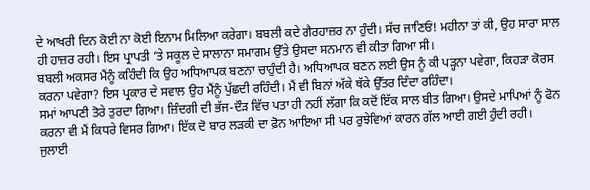ਦੇ ਆਖਰੀ ਦਿਨ ਕੋਈ ਨਾ ਕੋਈ ਇਨਾਮ ਮਿਲਿਆ ਕਰੇਗਾ। ਬਬਲੀ ਕਦੇ ਗੈਰਹਾਜ਼ਰ ਨਾ ਹੁੰਦੀ। ਸੱਚ ਜਾਣਿਓਂ! ਮਹੀਨਾ ਤਾਂ ਕੀ, ਉਹ ਸਾਰਾ ਸਾਲ ਹੀ ਹਾਜ਼ਰ ਰਹੀ। ਇਸ ਪ੍ਰਾਪਤੀ ’ਤੇ ਸਕੂਲ ਦੇ ਸਾਲਾਨਾ ਸਮਾਗਮ ਉੱਤੇ ਉਸਦਾ ਸਨਮਾਨ ਵੀ ਕੀਤਾ ਗਿਆ ਸੀ।
ਬਬਲੀ ਅਕਸਰ ਮੈਂਨੂੰ ਕਹਿੰਦੀ ਕਿ ਉਹ ਅਧਿਆਪਕ ਬਣਨਾ ਚਾਹੁੰਦੀ ਹੈ। ਅਧਿਆਪਕ ਬਣਨ ਲਈ ਉਸ ਨੂੰ ਕੀ ਪੜ੍ਹਨਾ ਪਵੇਗਾ, ਕਿਹੜਾ ਕੋਰਸ ਕਰਨਾ ਪਵੇਗਾ? ਇਸ ਪ੍ਰਕਾਰ ਦੇ ਸਵਾਲ ਉਹ ਮੈਂਨੂੰ ਪੁੱਛਦੀ ਰਹਿੰਦੀ। ਮੈਂ ਵੀ ਬਿਨਾਂ ਅੱਕੇ ਥੱਕੇ ਉੱਤਰ ਦਿੰਦਾ ਰਹਿੰਦਾ।
ਸਮਾਂ ਆਪਣੀ ਤੋਰੇ ਤੁਰਦਾ ਗਿਆ। ਜ਼ਿੰਦਗੀ ਦੀ ਭੱਜ-ਦੌੜ ਵਿੱਚ ਪਤਾ ਹੀ ਨਹੀਂ ਲੱਗਾ ਕਿ ਕਦੋਂ ਇੱਕ ਸਾਲ ਬੀਤ ਗਿਆ। ਉਸਦੇ ਮਾਪਿਆਂ ਨੂੰ ਫੋਨ ਕਰਨਾ ਵੀ ਮੈਂ ਕਿਧਰੇ ਵਿਸਰ ਗਿਆ। ਇੱਕ ਦੋ ਬਾਰ ਲੜਕੀ ਦਾ ਫ਼ੋਨ ਆਇਆ ਸੀ ਪਰ ਰੁਝੇਵਿਆਂ ਕਾਰਨ ਗੱਲ ਆਈ ਗਈ ਹੁੰਦੀ ਰਹੀ।
ਜੁਲਾਈ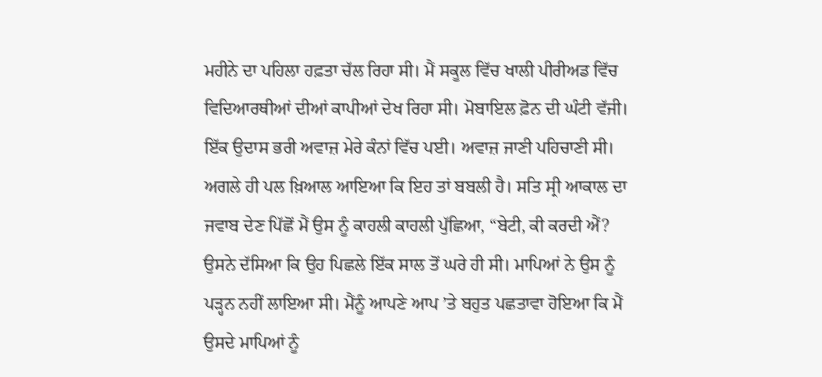ਮਹੀਨੇ ਦਾ ਪਹਿਲਾ ਹਫ਼ਤਾ ਚੱਲ ਰਿਹਾ ਸੀ। ਮੈਂ ਸਕੂਲ ਵਿੱਚ ਖਾਲੀ ਪੀਰੀਅਡ ਵਿੱਚ ਵਿਦਿਆਰਥੀਆਂ ਦੀਆਂ ਕਾਪੀਆਂ ਦੇਖ ਰਿਹਾ ਸੀ। ਮੋਬਾਇਲ ਫ਼ੋਨ ਦੀ ਘੰਟੀ ਵੱਜੀ। ਇੱਕ ਉਦਾਸ ਭਰੀ ਅਵਾਜ਼ ਮੇਰੇ ਕੰਨਾਂ ਵਿੱਚ ਪਈ। ਅਵਾਜ਼ ਜਾਣੀ ਪਹਿਚਾਣੀ ਸੀ। ਅਗਲੇ ਹੀ ਪਲ ਖ਼ਿਆਲ ਆਇਆ ਕਿ ਇਹ ਤਾਂ ਬਬਲੀ ਹੈ। ਸਤਿ ਸ੍ਰੀ ਆਕਾਲ ਦਾ ਜਵਾਬ ਦੇਣ ਪਿੱਛੋਂ ਮੈਂ ਉਸ ਨੂੰ ਕਾਹਲੀ ਕਾਹਲੀ ਪੁੱਛਿਆ, “ਬੇਟੀ, ਕੀ ਕਰਦੀ ਐਂ? ਉਸਨੇ ਦੱਸਿਆ ਕਿ ਉਹ ਪਿਛਲੇ ਇੱਕ ਸਾਲ ਤੋਂ ਘਰੇ ਹੀ ਸੀ। ਮਾਪਿਆਂ ਨੇ ਉਸ ਨੂੰ ਪੜ੍ਹਨ ਨਹੀਂ ਲਾਇਆ ਸੀ। ਮੈਂਨੂੰ ਆਪਣੇ ਆਪ ’ਤੇ ਬਹੁਤ ਪਛਤਾਵਾ ਹੋਇਆ ਕਿ ਮੈਂ ਉਸਦੇ ਮਾਪਿਆਂ ਨੂੰ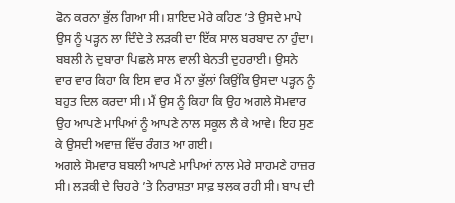ਫੋਨ ਕਰਨਾ ਭੁੱਲ ਗਿਆ ਸੀ। ਸ਼ਾਇਦ ਮੇਰੇ ਕਹਿਣ ’ਤੇ ਉਸਦੇ ਮਾਪੇ ਉਸ ਨੂੰ ਪੜ੍ਹਨ ਲਾ ਦਿੰਦੇ ਤੇ ਲੜਕੀ ਦਾ ਇੱਕ ਸਾਲ ਬਰਬਾਦ ਨਾ ਹੁੰਦਾ।
ਬਬਲੀ ਨੇ ਦੁਬਾਰਾ ਪਿਛਲੇ ਸਾਲ ਵਾਲੀ ਬੇਨਤੀ ਦੁਹਰਾਈ। ਉਸਨੇ ਵਾਰ ਵਾਰ ਕਿਹਾ ਕਿ ਇਸ ਵਾਰ ਮੈਂ ਨਾ ਭੁੱਲਾਂ ਕਿਉਂਕਿ ਉਸਦਾ ਪੜ੍ਹਨ ਨੂੰ ਬਹੁਤ ਦਿਲ ਕਰਦਾ ਸੀ। ਮੈਂ ਉਸ ਨੂੰ ਕਿਹਾ ਕਿ ਉਹ ਅਗਲੇ ਸੋਮਵਾਰ ਉਹ ਆਪਣੇ ਮਾਪਿਆਂ ਨੂੰ ਆਪਣੇ ਨਾਲ ਸਕੂਲ ਲੈ ਕੇ ਆਵੇ। ਇਹ ਸੁਣ ਕੇ ਉਸਦੀ ਅਵਾਜ਼ ਵਿੱਚ ਰੰਗਤ ਆ ਗਈ।
ਅਗਲੇ ਸੋਮਵਾਰ ਬਬਲੀ ਆਪਣੇ ਮਾਪਿਆਂ ਨਾਲ ਮੇਰੇ ਸਾਹਮਣੇ ਹਾਜ਼ਰ ਸੀ। ਲੜਕੀ ਦੇ ਚਿਹਰੇ ’ਤੇ ਨਿਰਾਸ਼ਤਾ ਸਾਫ਼ ਝਲਕ ਰਹੀ ਸੀ। ਬਾਪ ਦੀ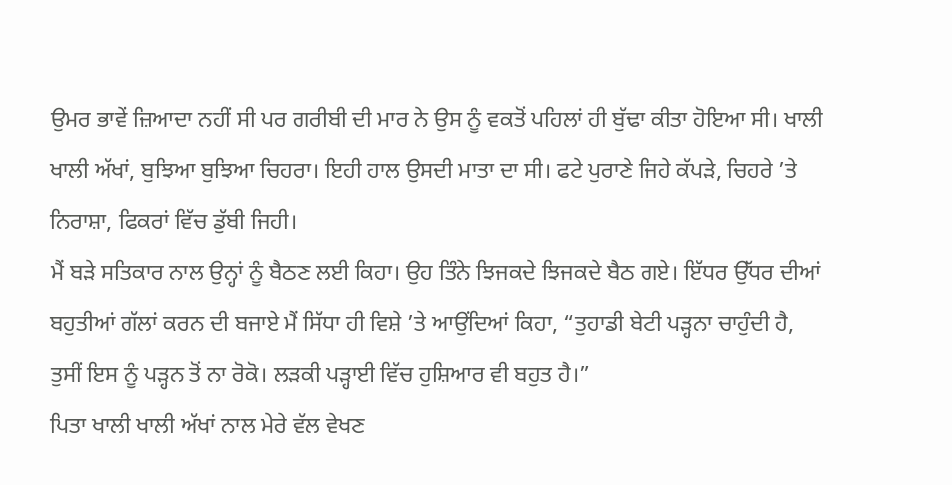ਉਮਰ ਭਾਵੇਂ ਜ਼ਿਆਦਾ ਨਹੀਂ ਸੀ ਪਰ ਗਰੀਬੀ ਦੀ ਮਾਰ ਨੇ ਉਸ ਨੂੰ ਵਕਤੋਂ ਪਹਿਲਾਂ ਹੀ ਬੁੱਢਾ ਕੀਤਾ ਹੋਇਆ ਸੀ। ਖਾਲੀ ਖਾਲੀ ਅੱਖਾਂ, ਬੁਝਿਆ ਬੁਝਿਆ ਚਿਹਰਾ। ਇਹੀ ਹਾਲ ਉਸਦੀ ਮਾਤਾ ਦਾ ਸੀ। ਫਟੇ ਪੁਰਾਣੇ ਜਿਹੇ ਕੱਪੜੇ, ਚਿਹਰੇ ’ਤੇ ਨਿਰਾਸ਼ਾ, ਫਿਕਰਾਂ ਵਿੱਚ ਡੁੱਬੀ ਜਿਹੀ।
ਮੈਂ ਬੜੇ ਸਤਿਕਾਰ ਨਾਲ ਉਨ੍ਹਾਂ ਨੂੰ ਬੈਠਣ ਲਈ ਕਿਹਾ। ਉਹ ਤਿੰਨੇ ਝਿਜਕਦੇ ਝਿਜਕਦੇ ਬੈਠ ਗਏ। ਇੱਧਰ ਉੱਧਰ ਦੀਆਂ ਬਹੁਤੀਆਂ ਗੱਲਾਂ ਕਰਨ ਦੀ ਬਜਾਏ ਮੈਂ ਸਿੱਧਾ ਹੀ ਵਿਸ਼ੇ ’ਤੇ ਆਉਂਦਿਆਂ ਕਿਹਾ, “ਤੁਹਾਡੀ ਬੇਟੀ ਪੜ੍ਹਨਾ ਚਾਹੁੰਦੀ ਹੈ, ਤੁਸੀਂ ਇਸ ਨੂੰ ਪੜ੍ਹਨ ਤੋਂ ਨਾ ਰੋਕੋ। ਲੜਕੀ ਪੜ੍ਹਾਈ ਵਿੱਚ ਹੁਸ਼ਿਆਰ ਵੀ ਬਹੁਤ ਹੈ।”
ਪਿਤਾ ਖਾਲੀ ਖਾਲੀ ਅੱਖਾਂ ਨਾਲ ਮੇਰੇ ਵੱਲ ਵੇਖਣ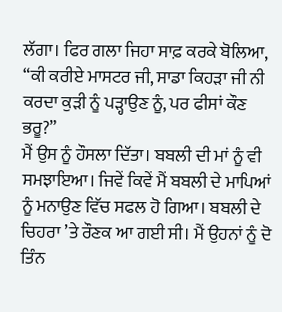ਲੱਗਾ। ਫਿਰ ਗਲਾ ਜਿਹਾ ਸਾਫ਼ ਕਰਕੇ ਬੋਲਿਆ, “ਕੀ ਕਰੀਏ ਮਾਸਟਰ ਜੀ, ਸਾਡਾ ਕਿਹੜਾ ਜੀ ਨੀ ਕਰਦਾ ਕੁੜੀ ਨੂੰ ਪੜ੍ਹਾਉਣ ਨੂੰ, ਪਰ ਫੀਸਾਂ ਕੌਣ ਭਰੂ?”
ਮੈਂ ਉਸ ਨੂੰ ਹੌਸਲਾ ਦਿੱਤਾ। ਬਬਲੀ ਦੀ ਮਾਂ ਨੂੰ ਵੀ ਸਮਝਾਇਆ। ਜਿਵੇਂ ਕਿਵੇਂ ਮੈਂ ਬਬਲੀ ਦੇ ਮਾਪਿਆਂ ਨੂੰ ਮਨਾਉਣ ਵਿੱਚ ਸਫਲ ਹੋ ਗਿਆ। ਬਬਲੀ ਦੇ ਚਿਹਰਾ ’ਤੇ ਰੌਣਕ ਆ ਗਈ ਸੀ। ਮੈਂ ਉਹਨਾਂ ਨੂੰ ਦੋ ਤਿੰਨ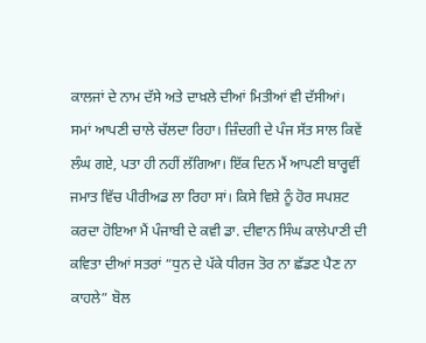ਕਾਲਜਾਂ ਦੇ ਨਾਮ ਦੱਸੇ ਅਤੇ ਦਾਖ਼ਲੇ ਦੀਆਂ ਮਿਤੀਆਂ ਵੀ ਦੱਸੀਆਂ।
ਸਮਾਂ ਆਪਣੀ ਚਾਲੇ ਚੱਲਦਾ ਰਿਹਾ। ਜ਼ਿੰਦਗੀ ਦੇ ਪੰਜ ਸੱਤ ਸਾਲ ਕਿਵੇਂ ਲੰਘ ਗਏ, ਪਤਾ ਹੀ ਨਹੀਂ ਲੱਗਿਆ। ਇੱਕ ਦਿਨ ਮੈਂ ਆਪਣੀ ਬਾਰ੍ਹਵੀਂ ਜਮਾਤ ਵਿੱਚ ਪੀਰੀਅਡ ਲਾ ਰਿਹਾ ਸਾਂ। ਕਿਸੇ ਵਿਸ਼ੇ ਨੂੰ ਹੋਰ ਸਪਸ਼ਟ ਕਰਦਾ ਹੋਇਆ ਮੈਂ ਪੰਜਾਬੀ ਦੇ ਕਵੀ ਡਾ. ਦੀਵਾਨ ਸਿੰਘ ਕਾਲੇਪਾਣੀ ਦੀ ਕਵਿਤਾ ਦੀਆਂ ਸਤਰਾਂ “ਧੁਨ ਦੇ ਪੱਕੇ ਧੀਰਜ ਤੋਰ ਨਾ ਛੱਡਣ ਪੈਣ ਨਾ ਕਾਹਲੇ” ਬੋਲ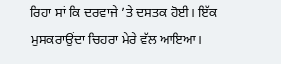ਰਿਹਾ ਸਾਂ ਕਿ ਦਰਵਾਜੇ ’ਤੇ ਦਸਤਕ ਹੋਈ। ਇੱਕ ਮੁਸਕਰਾਉਂਦਾ ਚਿਹਰਾ ਮੇਰੇ ਵੱਲ ਆਇਆ।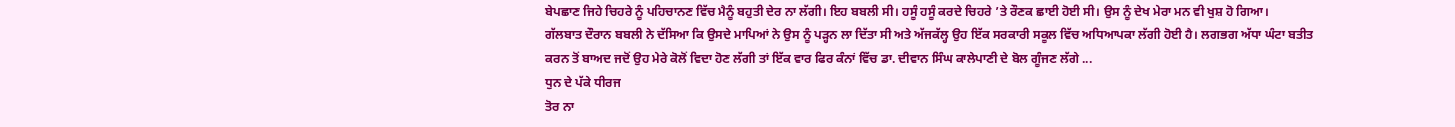ਬੇਪਛਾਣ ਜਿਹੇ ਚਿਹਰੇ ਨੂੰ ਪਹਿਚਾਨਣ ਵਿੱਚ ਮੈਨੂੰ ਬਹੁਤੀ ਦੇਰ ਨਾ ਲੱਗੀ। ਇਹ ਬਬਲੀ ਸੀ। ਹਸੂੰ ਹਸੂੰ ਕਰਦੇ ਚਿਹਰੇ ’ਤੇ ਰੌਣਕ ਛਾਈ ਹੋਈ ਸੀ। ਉਸ ਨੂੰ ਦੇਖ ਮੇਰਾ ਮਨ ਵੀ ਖੁਸ਼ ਹੋ ਗਿਆ।
ਗੱਲਬਾਤ ਦੌਰਾਨ ਬਬਲੀ ਨੇ ਦੱਸਿਆ ਕਿ ਉਸਦੇ ਮਾਪਿਆਂ ਨੇ ਉਸ ਨੂੰ ਪੜ੍ਹਨ ਲਾ ਦਿੱਤਾ ਸੀ ਅਤੇ ਅੱਜਕੱਲ੍ਹ ਉਹ ਇੱਕ ਸਰਕਾਰੀ ਸਕੂਲ ਵਿੱਚ ਅਧਿਆਪਕਾ ਲੱਗੀ ਹੋਈ ਹੈ। ਲਗਭਗ ਅੱਧਾ ਘੰਟਾ ਬਤੀਤ ਕਰਨ ਤੋਂ ਬਾਅਦ ਜਦੋਂ ਉਹ ਮੇਰੇ ਕੋਲੋਂ ਵਿਦਾ ਹੋਣ ਲੱਗੀ ਤਾਂ ਇੱਕ ਵਾਰ ਫਿਰ ਕੰਨਾਂ ਵਿੱਚ ਡਾ. ਦੀਵਾਨ ਸਿੰਘ ਕਾਲੇਪਾਣੀ ਦੇ ਬੋਲ ਗੂੰਜਣ ਲੱਗੇ ...
ਧੁਨ ਦੇ ਪੱਕੇ ਧੀਰਜ
ਤੋਰ ਨਾ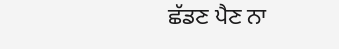ਛੱਡਣ ਪੈਣ ਨਾ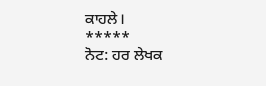ਕਾਹਲੇ।
*****
ਨੋਟ: ਹਰ ਲੇਖਕ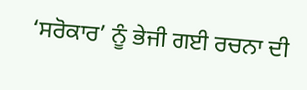‘ਸਰੋਕਾਰ’ ਨੂੰ ਭੇਜੀ ਗਈ ਰਚਨਾ ਦੀ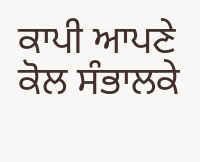ਕਾਪੀ ਆਪਣੇ ਕੋਲ ਸੰਭਾਲਕੇ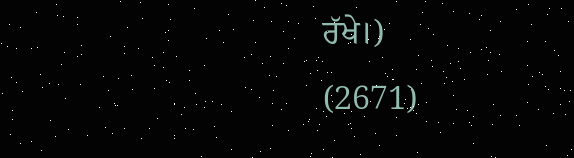ਰੱਖੇ।)
(2671)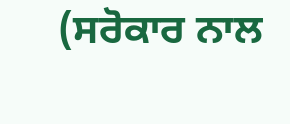(ਸਰੋਕਾਰ ਨਾਲ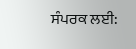ਸੰਪਰਕ ਲਈ: